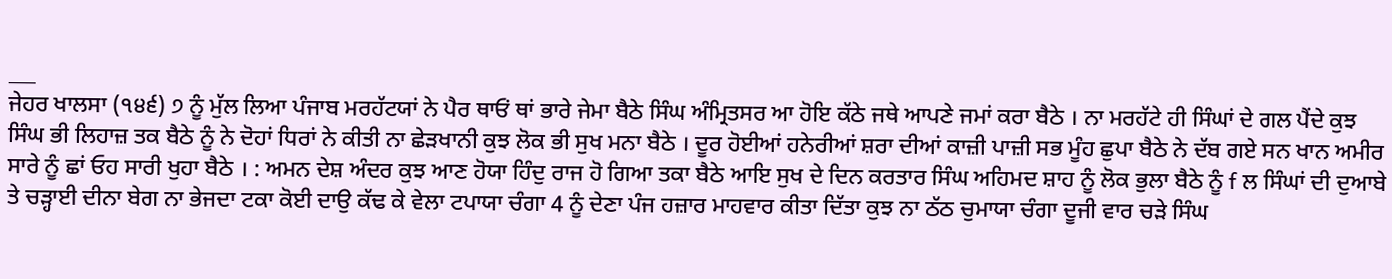___
ਜੇਹਰ ਖਾਲਸਾ (੧੪੬) ੭ ਨੂੰ ਮੁੱਲ ਲਿਆ ਪੰਜਾਬ ਮਰਹੱਟਯਾਂ ਨੇ ਪੈਰ ਥਾਓਂ ਥਾਂ ਭਾਰੇ ਜੇਮਾ ਬੈਠੇ ਸਿੰਘ ਅੰਮ੍ਰਿਤਸਰ ਆ ਹੋਇ ਕੱਠੇ ਜਥੇ ਆਪਣੇ ਜਮਾਂ ਕਰਾ ਬੈਠੇ । ਨਾ ਮਰਹੱਟੇ ਹੀ ਸਿੰਘਾਂ ਦੇ ਗਲ ਪੈਂਦੇ ਕੁਝ ਸਿੰਘ ਭੀ ਲਿਹਾਜ਼ ਤਕ ਬੈਠੇ ਨੂੰ ਨੇ ਦੋਹਾਂ ਧਿਰਾਂ ਨੇ ਕੀਤੀ ਨਾ ਛੇੜਖਾਨੀ ਕੁਝ ਲੋਕ ਭੀ ਸੁਖ ਮਨਾ ਬੈਠੇ । ਦੂਰ ਹੋਈਆਂ ਹਨੇਰੀਆਂ ਸ਼ਰਾ ਦੀਆਂ ਕਾਜ਼ੀ ਪਾਜ਼ੀ ਸਭ ਮੂੰਹ ਛੁਪਾ ਬੈਠੇ ਨੇ ਦੱਬ ਗਏ ਸਨ ਖਾਨ ਅਮੀਰ ਸਾਰੇ ਨੂੰ ਛਾਂ ਓਹ ਸਾਰੀ ਖੁਹਾ ਬੈਠੇ । : ਅਮਨ ਦੇਸ਼ ਅੰਦਰ ਕੁਝ ਆਣ ਹੋਯਾ ਹਿੰਦੁ ਰਾਜ ਹੋ ਗਿਆ ਤਕਾ ਬੈਠੇ ਆਇ ਸੁਖ ਦੇ ਦਿਨ ਕਰਤਾਰ ਸਿੰਘ ਅਹਿਮਦ ਸ਼ਾਹ ਨੂੰ ਲੋਕ ਭੁਲਾ ਬੈਠੇ ਨੂੰ f ਲ ਸਿੰਘਾਂ ਦੀ ਦੁਆਬੇ ਤੇ ਚੜ੍ਹਾਈ ਦੀਨਾ ਬੇਗ ਨਾ ਭੇਜਦਾ ਟਕਾ ਕੋਈ ਦਾਉ ਕੱਢ ਕੇ ਵੇਲਾ ਟਪਾਯਾ ਚੰਗਾ 4 ਨੂੰ ਦੇਣਾ ਪੰਜ ਹਜ਼ਾਰ ਮਾਹਵਾਰ ਕੀਤਾ ਦਿੱਤਾ ਕੁਝ ਨਾ ਠੱਠ ਚੁਮਾਯਾ ਚੰਗਾ ਦੂਜੀ ਵਾਰ ਚੜੇ ਸਿੰਘ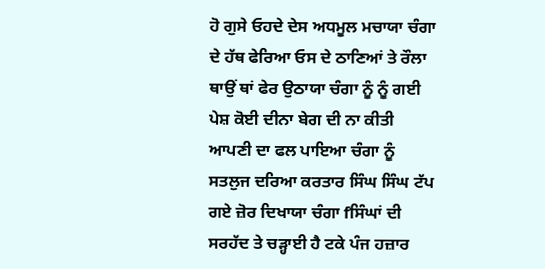ਹੋ ਗੁਸੇ ਓਹਦੇ ਦੇਸ ਅਧਮੂਲ ਮਚਾਯਾ ਚੰਗਾ ਦੇ ਹੱਥ ਫੇਰਿਆ ਓਸ ਦੇ ਠਾਣਿਆਂ ਤੇ ਰੌਲਾ ਥਾਉਂ ਥਾਂ ਫੇਰ ਉਠਾਯਾ ਚੰਗਾ ਨੂੰ ਨੂੰ ਗਈ ਪੇਸ਼ ਕੋਈ ਦੀਨਾ ਬੇਗ ਦੀ ਨਾ ਕੀਤੀ ਆਪਣੀ ਦਾ ਫਲ ਪਾਇਆ ਚੰਗਾ ਨੂੰ ਸਤਲੁਜ ਦਰਿਆ ਕਰਤਾਰ ਸਿੰਘ ਸਿੰਘ ਟੱਪ ਗਏ ਜ਼ੋਰ ਦਿਖਾਯਾ ਚੰਗਾ fਸਿੰਘਾਂ ਦੀ ਸਰਹੱਦ ਤੇ ਚੜ੍ਹਾਈ ਹੈ ਟਕੇ ਪੰਜ ਹਜ਼ਾਰ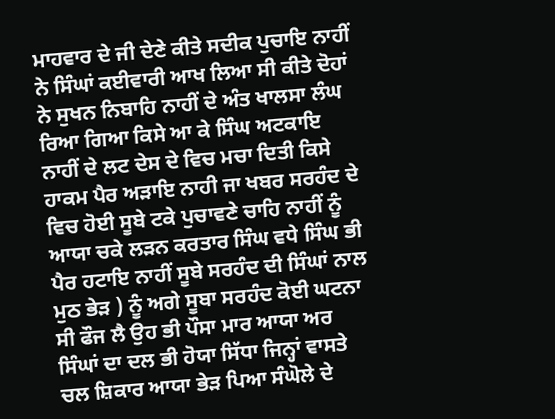ਮਾਹਵਾਰ ਦੇ ਜੀ ਦੇਣੇ ਕੀਤੇ ਸਦੀਕ ਪੁਚਾਇ ਨਾਹੀਂ ਨੇ ਸਿੰਘਾਂ ਕਈਵਾਰੀ ਆਖ ਲਿਆ ਸੀ ਕੀਤੇ ਦੋਹਾਂ ਨੇ ਸੁਖਨ ਨਿਬਾਹਿ ਨਾਹੀਂ ਦੇ ਅੰਤ ਖਾਲਸਾ ਲੰਘ ਰਿਆ ਗਿਆ ਕਿਸੇ ਆ ਕੇ ਸਿੰਘ ਅਟਕਾਇ ਨਾਹੀਂ ਦੇ ਲਟ ਦੇਸ ਦੇ ਵਿਚ ਮਚਾ ਦਿਤੀ ਕਿਸੇ ਹਾਕਮ ਪੈਰ ਅੜਾਇ ਨਾਹੀ ਜਾ ਖਬਰ ਸਰਹੰਦ ਦੇ ਵਿਚ ਹੋਈ ਸੂਬੇ ਟਕੇ ਪੁਚਾਵਣੇ ਚਾਹਿ ਨਾਹੀਂ ਨੂੰ ਆਯਾ ਚਕੇ ਲੜਨ ਕਰਤਾਰ ਸਿੰਘ ਵਧੇ ਸਿੰਘ ਭੀ ਪੈਰ ਹਟਾਇ ਨਾਹੀਂ ਸੂਬੇ ਸਰਹੰਦ ਦੀ ਸਿੰਘਾਂ ਨਾਲ ਮੁਠ ਭੇੜ ) ਨੂੰ ਅਗੇ ਸੂਬਾ ਸਰਹੰਦ ਕੋਈ ਘਟਨਾ ਸੀ ਫੌਜ ਲੈ ਉਹ ਭੀ ਪੌਸਾ ਮਾਰ ਆਯਾ ਅਰ ਸਿੰਘਾਂ ਦਾ ਦਲ ਭੀ ਹੋਯਾ ਸਿੱਧਾ ਜਿਨ੍ਹਾਂ ਵਾਸਤੇ ਚਲ ਸ਼ਿਕਾਰ ਆਯਾ ਭੇੜ ਪਿਆ ਸੰਘੋਲੇ ਦੇ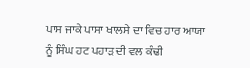ਪਾਸ ਜਾਕੇ ਪਾਸਾ ਖਾਲਸੇ ਦਾ ਵਿਚ ਹਾਰ ਆਯਾ ਨੂੰ ਸਿੰਘ ਹਟ ਪਹਾੜ ਦੀ ਵਲ ਕੰਢੀ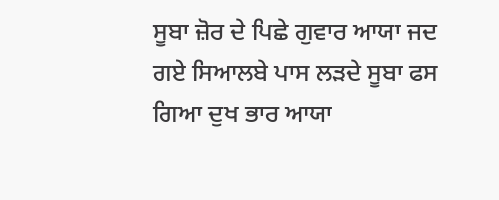ਸੂਬਾ ਜ਼ੋਰ ਦੇ ਪਿਛੇ ਗੁਵਾਰ ਆਯਾ ਜਦ ਗਏ ਸਿਆਲਬੇ ਪਾਸ ਲੜਦੇ ਸੂਬਾ ਫਸ ਗਿਆ ਦੁਖ ਭਾਰ ਆਯਾ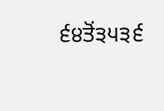੬੪ਤੋਂ੩੫੩੬